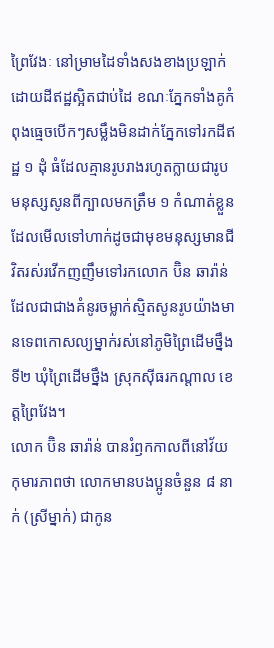ព្រៃវែងៈ នៅម្រាមដៃទាំងសងខាងប្រឡាក់ដោយដីឥដ្ឋស្អិតជាប់ដៃ ខណៈភ្នែកទាំងគូកំពុងធ្មេចបើកៗសម្លឹងមិនដាក់ភ្នែកទៅរកដីឥដ្ឋ ១ ដុំ ធំដែលគ្មានរូបរាងរហូតក្លាយជារូបមនុស្សសូនពីក្បាលមកត្រឹម ១ កំណាត់ខ្លួនដែលមើលទៅហាក់ដូចជាមុខមនុស្សមានជីវិតរស់រវើកញញឹមទៅរកលោក ប៊ិន ឆារ៉ាន់ ដែលជាជាងគំនូរចម្លាក់ស្មិតសូនរូបយ៉ាងមានទេពកោសល្យម្នាក់រស់នៅភូមិព្រៃដើមថ្នឹងទី២ ឃុំព្រៃដើមថ្នឹង ស្រុកស៊ីធរកណ្តាល ខេត្តព្រៃវែង។
លោក ប៊ិន ឆារ៉ាន់ បានរំឭកកាលពីនៅវ័យកុមារភាពថា លោកមានបងប្អូនចំនួន ៨ នាក់ (ស្រីម្នាក់) ជាកូន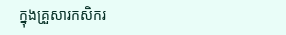ក្នុងគ្រួសារកសិករ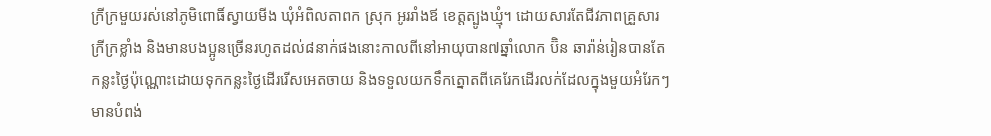ក្រីក្រមួយរស់នៅភូមិពោធិ៍ស្វាយមីង ឃុំអំពិលតាពក ស្រុក អូររាំងឪ ខេត្តត្បូងឃ្មុំ។ ដោយសារតែជីវភាពគ្រួសារក្រីក្រខ្លាំង និងមានបងប្អូនច្រើនរហូតដល់៨នាក់ផងនោះកាលពីនៅអាយុបាន៧ឆ្នាំលោក ប៊ិន ឆារ៉ាន់រៀនបានតែកន្លះថ្ងៃប៉ុណ្ណោះដោយទុកកន្លះថ្ងៃដើររើសអេតចាយ និងទទួលយកទឹកត្នោតពីគេរែកដើរលក់ដែលក្នុងមួយអំរែកៗមានបំពង់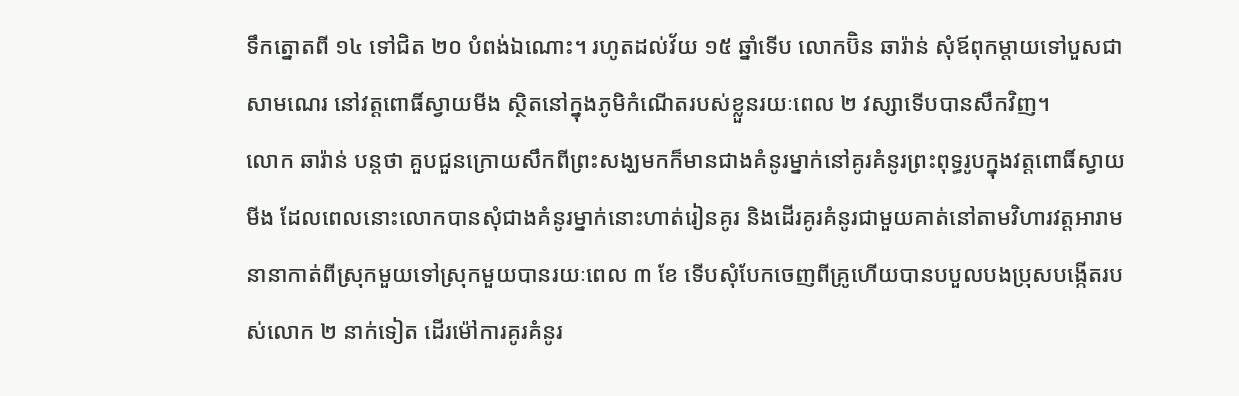ទឹកត្នោតពី ១៤ ទៅជិត ២០ បំពង់ឯណោះ។ រហូតដល់វ័យ ១៥ ឆ្នាំទើប លោកប៊ិន ឆារ៉ាន់ សុំឪពុកម្តាយទៅបួសជាសាមណេរ នៅវត្តពោធិ៍ស្វាយមីង ស្ថិតនៅក្នុងភូមិកំណើតរបស់ខ្លួនរយៈពេល ២ វស្សាទើបបានសឹកវិញ។
លោក ឆារ៉ាន់ បន្តថា គួបជួនក្រោយសឹកពីព្រះសង្ឃមកក៏មានជាងគំនូរម្នាក់នៅគូរគំនូរព្រះពុទ្ធរូបក្នុងវត្តពោធិ៍ស្វាយមីង ដែលពេលនោះលោកបានសុំជាងគំនូរម្នាក់នោះហាត់រៀនគូរ និងដើរគូរគំនូរជាមួយគាត់នៅតាមវិហារវត្តអារាមនានាកាត់ពីស្រុកមួយទៅស្រុកមួយបានរយៈពេល ៣ ខែ ទើបសុំបែកចេញពីគ្រូហើយបានបបួលបងប្រុសបង្កើតរបស់លោក ២ នាក់ទៀត ដើរម៉ៅការគូរគំនូរ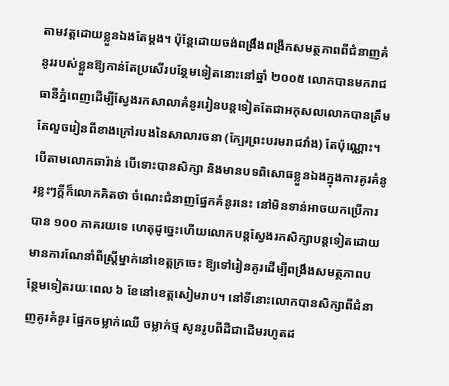តាមវត្តដោយខ្លួនឯងតែម្តង។ ប៉ុន្តែដោយចង់ពង្រឹងពង្រីកសមត្ថភាពពីជំនាញគំនូររបស់ខ្លួនឱ្យកាន់តែប្រសើរបន្ថែមទៀតនោះនៅឆ្នាំ ២០០៥ លោកបានមករាជធានីភ្នំពេញដើម្បីស្វែងរកសាលាគំនូររៀនបន្តទៀតតែជាអកុសលលោកបានត្រឹមតែលួចរៀនពីខាងក្រៅរបងនៃសាលារចនា (ក្បែរព្រះបរមរាជវាំង) តែប៉ុណ្ណោះ។
បើតាមលោកឆារ៉ាន់ បើទោះបានសិក្សា និងមានបទពិសោធខ្លួនឯងក្នុងការគូរគំនូរខ្លះៗក្តីក៏លោកគិតថា ចំណេះជំនាញផ្នែកគំនូរនេះ នៅមិនទាន់អាចយកប្រើការបាន ១០០ ភាគរយទេ ហេតុដូច្នេះហើយលោកបន្តស្វែងរកសិក្សាបន្តទៀតដោយមានការណែនាំពីស្ត្រីម្នាក់នៅខេត្តក្រចេះ ឱ្យទៅរៀនគូរដើម្បីពង្រឹងសមត្ថភាពបន្ថែមទៀតរយៈពេល ៦ ខែនៅខេត្តសៀមរាប។ នៅទីនោះលោកបានសិក្សាពីជំនាញគូរគំនូរ ផ្នែកចម្លាក់ឈើ ចម្លាក់ថ្ម សូនរូបពីដីជាដើមរហូតដ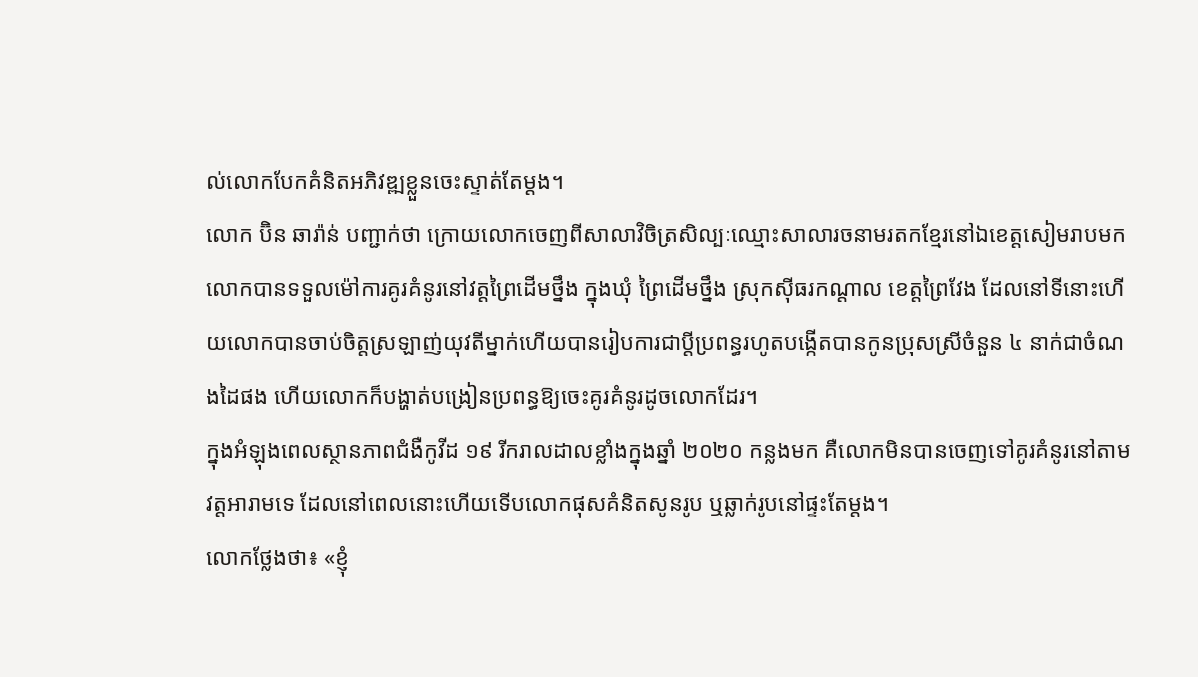ល់លោកបែកគំនិតអភិវឌ្ឍខ្លួនចេះស្ទាត់តែម្តង។
លោក ប៊ិន ឆារ៉ាន់ បញ្ជាក់ថា ក្រោយលោកចេញពីសាលាវិចិត្រសិល្បៈឈ្មោះសាលារចនាមរតកខ្មែរនៅឯខេត្តសៀមរាបមកលោកបានទទួលម៉ៅការគូរគំនូរនៅវត្តព្រៃដើមថ្នឹង ក្នុងឃុំ ព្រៃដើមថ្នឹង ស្រុកស៊ីធរកណ្តាល ខេត្តព្រៃវែង ដែលនៅទីនោះហើយលោកបានចាប់ចិត្តស្រឡាញ់យុវតីម្នាក់ហើយបានរៀបការជាប្តីប្រពន្ធរហូតបង្កើតបានកូនប្រុសស្រីចំនួន ៤ នាក់ជាចំណងដៃផង ហើយលោកក៏បង្ហាត់បង្រៀនប្រពន្ធឱ្យចេះគូរគំនូរដូចលោកដែរ។
ក្នុងអំឡុងពេលស្ថានភាពជំងឺកូវីដ ១៩ រីករាលដាលខ្លាំងក្នុងឆ្នាំ ២០២០ កន្លងមក គឺលោកមិនបានចេញទៅគូរគំនូរនៅតាមវត្តអារាមទេ ដែលនៅពេលនោះហើយទើបលោកផុសគំនិតសូនរូប ឬឆ្លាក់រូបនៅផ្ទះតែម្តង។
លោកថ្លែងថា៖ «ខ្ញុំ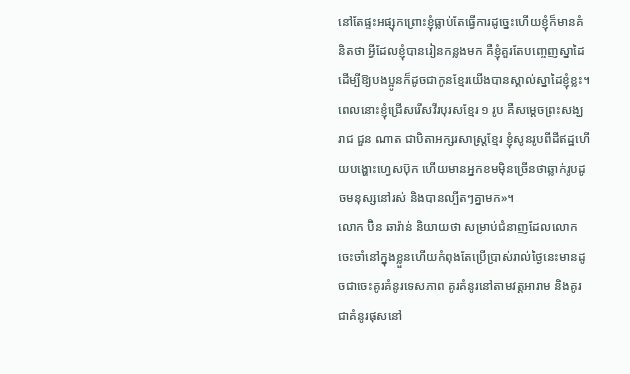នៅតែផ្ទះអផ្សុកព្រោះខ្ញុំធ្លាប់តែធ្វើការដូច្នេះហើយខ្ញុំក៏មានគំនិតថា អ្វីដែលខ្ញុំបានរៀនកន្លងមក គឺខ្ញុំគួរតែបញ្ចេញស្នាដៃដើម្បីឱ្យបងប្អូនក៏ដូចជាកូនខ្មែរយើងបានស្គាល់ស្នាដៃខ្ញុំខ្លះ។ ពេលនោះខ្ញុំជ្រើសរើសវីរបុរសខ្មែរ ១ រូប គឺសម្តេចព្រះសង្ឃរាជ ជួន ណាត ជាបិតាអក្សរសាស្ត្រខ្មែរ ខ្ញុំសូនរូបពីដីឥដ្ឋហើយបង្ហោះហ្វេសប៊ុក ហើយមានអ្នកខមម៉ិនច្រើនថាឆ្លាក់រូបដូចមនុស្សនៅរស់ និងបានល្បីតៗគ្នាមក»។
លោក ប៊ិន ឆារ៉ាន់ និយាយថា សម្រាប់ជំនាញដែលលោកចេះចាំនៅក្នុងខ្លួនហើយកំពុងតែប្រើប្រាស់រាល់ថ្ងៃនេះមានដូចជាចេះគូរគំនូរទេសភាព គូរគំនូរនៅតាមវត្តអារាម និងគូរជាគំនូរផុសនៅ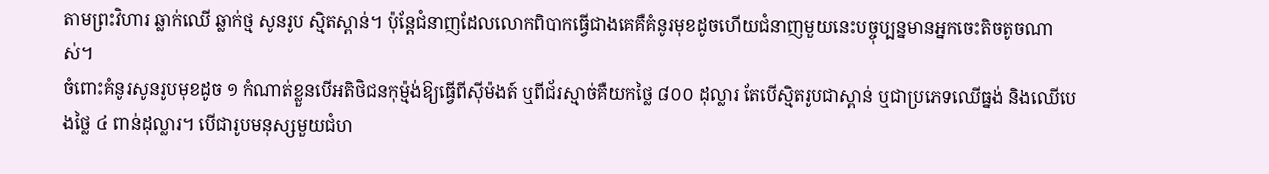តាមព្រះវិហារ ឆ្លាក់ឈើ ឆ្លាក់ថ្ម សូនរូប ស្មិតស្ពាន់។ ប៉ុន្តែជំនាញដែលលោកពិបាកធ្វើជាងគេគឺគំនូរមុខដូចហើយជំនាញមួយនេះបច្ចុប្បន្នមានអ្នកចេះតិចតូចណាស់។
ចំពោះគំនូរសូនរូបមុខដូច ១ កំណាត់ខ្លួនបើអតិថិជនកុម៉្មង់ឱ្យធ្វើពីស៊ីម៉ងត៍ ឬពីជ័រស្មាច់គឺយកថ្លៃ ៨០០ ដុល្លារ តែបើស្មិតរូបជាស្ពាន់ ឬជាប្រភេទឈើធ្នង់ និងឈើបេងថ្លៃ ៤ ពាន់ដុល្លារ។ បើជារូបមនុស្សមួយជំហ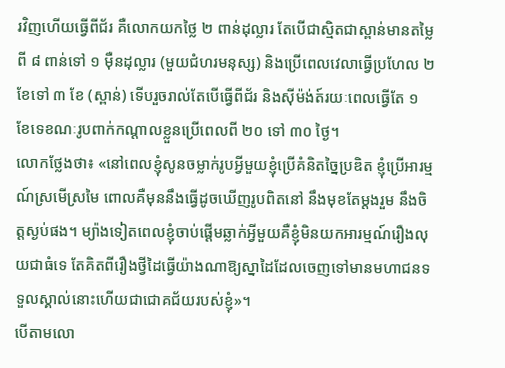រវិញហើយធ្វើពីជ័រ គឺលោកយកថ្លៃ ២ ពាន់ដុល្លារ តែបើជាស្មិតជាស្ពាន់មានតម្លៃពី ៨ ពាន់ទៅ ១ ម៉ឺនដុល្លារ (មួយជំហរមនុស្ស) និងប្រើពេលវេលាធ្វើប្រហែល ២ ខែទៅ ៣ ខែ (ស្ពាន់) ទើបរួចរាល់តែបើធ្វើពីជ័រ និងស៊ីម៉ង់ត៍រយៈពេលធ្វើតែ ១ ខែទេខណៈរូបពាក់កណ្តាលខ្លួនប្រើពេលពី ២០ ទៅ ៣០ ថ្ងៃ។
លោកថ្លែងថា៖ «នៅពេលខ្ញុំសូនចម្លាក់រូបអ្វីមួយខ្ញុំប្រើគំនិតច្នៃប្រឌិត ខ្ញុំប្រើអារម្មណ៍ស្រមើស្រមៃ ពោលគឺមុននឹងធ្វើដូចឃើញរូបពិតនៅ នឹងមុខតែម្តងរួម នឹងចិត្តស្ងប់ផង។ ម្យ៉ាងទៀតពេលខ្ញុំចាប់ផ្តើមឆ្លាក់អ្វីមួយគឺខ្ញុំមិនយកអារម្មណ៍រឿងលុយជាធំទេ តែគិតពីរឿងថ្វីដៃធ្វើយ៉ាងណាឱ្យស្នាដៃដែលចេញទៅមានមហាជនទទួលស្គាល់នោះហើយជាជោគជ័យរបស់ខ្ញុំ»។
បើតាមលោ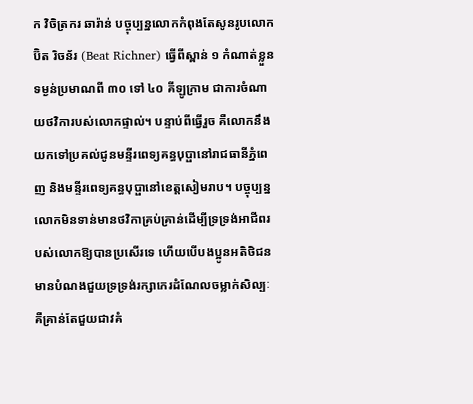ក វិចិត្រករ ឆារ៉ាន់ បច្ចុប្បន្នលោកកំពុងតែសូនរូបលោកប៊ិត រិចន័រ (Beat Richner) ធ្វើពីស្ពាន់ ១ កំណាត់ខ្លួនទម្ងន់ប្រមាណពី ៣០ ទៅ ៤០ គីឡូក្រាម ជាការចំណាយថវិការបស់លោកផ្ទាល់។ បន្ទាប់ពីធ្វើរួច គឺលោកនឹងយកទៅប្រគល់ជូនមន្ទីរពេទ្យគន្ធបុប្ផានៅរាជធានីភ្នំពេញ និងមន្ទីរពេទ្យគន្ធបុប្ផានៅខេត្តសៀមរាប។ បច្ចុប្បន្នលោកមិនទាន់មានថវិកាគ្រប់គ្រាន់ដើម្បីទ្រទ្រង់អាជីពរបស់លោកឱ្យបានប្រសើរទេ ហើយបើបងប្អូនអតិថិជនមានបំណងជួយទ្រទ្រង់រក្សាកេរដំណែលចម្លាក់សិល្បៈ គឺគ្រាន់តែជួយជាវគំ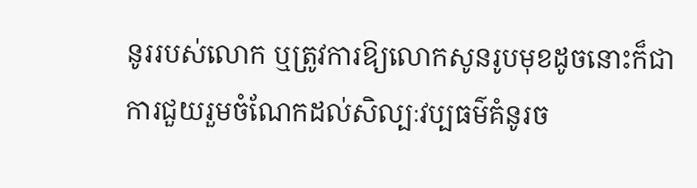នូររបស់លោក ឬត្រូវការឱ្យលោកសូនរូបមុខដូចនោះក៏ជាការជួយរួមចំណែកដល់សិល្បៈវប្បធម៌គំនូរច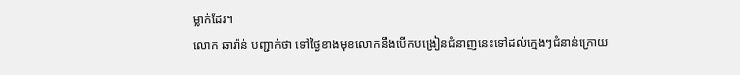ម្លាក់ដែរ។
លោក ឆារ៉ាន់ បញ្ជាក់ថា ទៅថ្ងៃខាងមុខលោកនឹងបើកបង្រៀនជំនាញនេះទៅដល់ក្មេងៗជំនាន់ក្រោយ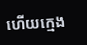ហើយក្មេង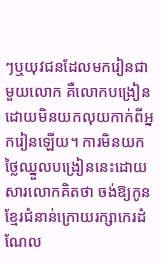ៗឬយុវជនដែលមករៀនជាមួយលោក គឺលោកបង្រៀនដោយមិនយកលុយកាក់ពីអ្នករៀនឡើយ។ ការមិនយកថ្លៃឈ្នួលបង្រៀននេះដោយសារលោកគិតថា ចង់ឱ្យកូនខ្មែរជំនាន់ក្រោយរក្សាកេរដំណែល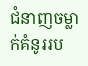ជំនាញចម្លាក់គំនូររប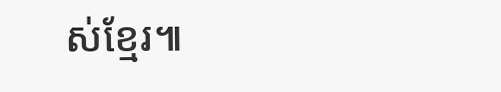ស់ខ្មែរ៕